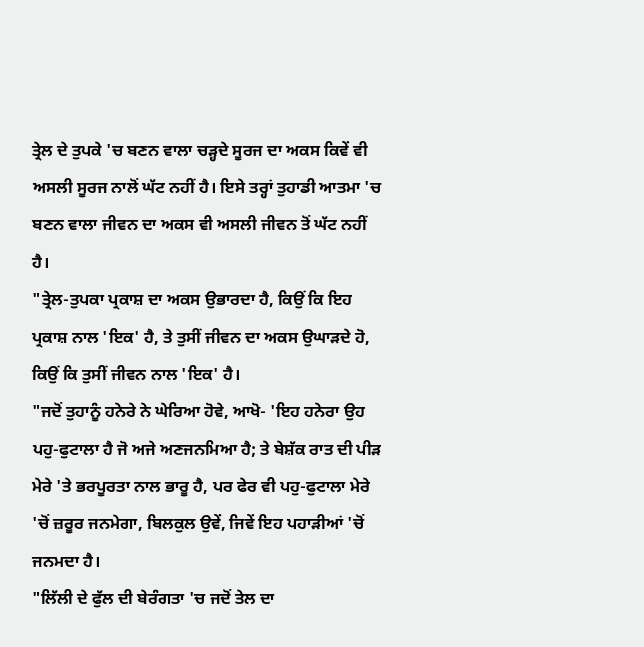ਤ੍ਰੇਲ ਦੇ ਤੁਪਕੇ 'ਚ ਬਣਨ ਵਾਲਾ ਚੜ੍ਹਦੇ ਸੂਰਜ ਦਾ ਅਕਸ ਕਿਵੇਂ ਵੀ ਅਸਲੀ ਸੂਰਜ ਨਾਲੋਂ ਘੱਟ ਨਹੀਂ ਹੈ। ਇਸੇ ਤਰ੍ਹਾਂ ਤੁਹਾਡੀ ਆਤਮਾ 'ਚ ਬਣਨ ਵਾਲਾ ਜੀਵਨ ਦਾ ਅਕਸ ਵੀ ਅਸਲੀ ਜੀਵਨ ਤੋਂ ਘੱਟ ਨਹੀਂ ਹੈ।
"ਤ੍ਰੇਲ-ਤੁਪਕਾ ਪ੍ਰਕਾਸ਼ ਦਾ ਅਕਸ ਉਭਾਰਦਾ ਹੈ, ਕਿਉਂ ਕਿ ਇਹ ਪ੍ਰਕਾਸ਼ ਨਾਲ 'ਇਕ' ਹੈ, ਤੇ ਤੁਸੀਂ ਜੀਵਨ ਦਾ ਅਕਸ ਉਘਾੜਦੇ ਹੋ, ਕਿਉਂ ਕਿ ਤੁਸੀਂ ਜੀਵਨ ਨਾਲ 'ਇਕ' ਹੈ।
"ਜਦੋਂ ਤੁਹਾਨੂੰ ਹਨੇਰੇ ਨੇ ਘੇਰਿਆ ਹੋਵੇ, ਆਖੋ- 'ਇਹ ਹਨੇਰਾ ਉਹ ਪਹੁ-ਫੁਟਾਲਾ ਹੈ ਜੋ ਅਜੇ ਅਣਜਨਮਿਆ ਹੈ; ਤੇ ਬੇਸ਼ੱਕ ਰਾਤ ਦੀ ਪੀੜ ਮੇਰੇ 'ਤੇ ਭਰਪੂਰਤਾ ਨਾਲ ਭਾਰੂ ਹੈ, ਪਰ ਫੇਰ ਵੀ ਪਹੁ-ਫੁਟਾਲਾ ਮੇਰੇ 'ਚੋਂ ਜ਼ਰੂਰ ਜਨਮੇਗਾ, ਬਿਲਕੁਲ ਉਵੇਂ, ਜਿਵੇਂ ਇਹ ਪਹਾੜੀਆਂ 'ਚੋਂ ਜਨਮਦਾ ਹੈ।
"ਲਿੱਲੀ ਦੇ ਫੁੱਲ ਦੀ ਬੇਰੰਗਤਾ 'ਚ ਜਦੋਂ ਤੇਲ ਦਾ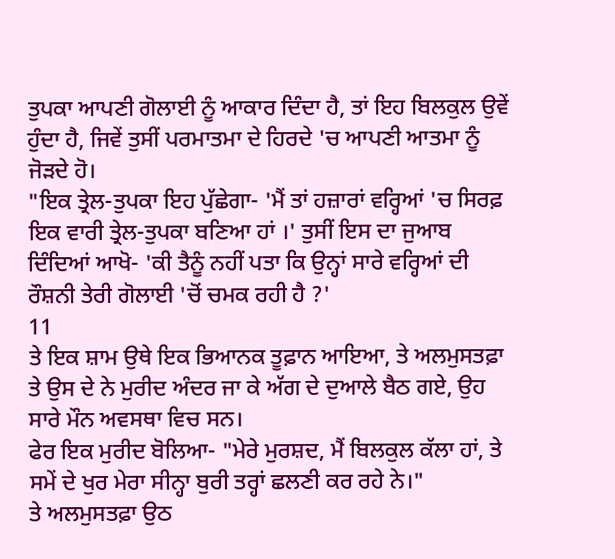ਤੁਪਕਾ ਆਪਣੀ ਗੋਲਾਈ ਨੂੰ ਆਕਾਰ ਦਿੰਦਾ ਹੈ, ਤਾਂ ਇਹ ਬਿਲਕੁਲ ਉਵੇਂ ਹੁੰਦਾ ਹੈ, ਜਿਵੇਂ ਤੁਸੀਂ ਪਰਮਾਤਮਾ ਦੇ ਹਿਰਦੇ 'ਚ ਆਪਣੀ ਆਤਮਾ ਨੂੰ ਜੋੜਦੇ ਹੋ।
"ਇਕ ਤ੍ਰੇਲ-ਤੁਪਕਾ ਇਹ ਪੁੱਛੇਗਾ- 'ਮੈਂ ਤਾਂ ਹਜ਼ਾਰਾਂ ਵਰ੍ਹਿਆਂ 'ਚ ਸਿਰਫ਼ ਇਕ ਵਾਰੀ ਤ੍ਰੇਲ-ਤੁਪਕਾ ਬਣਿਆ ਹਾਂ ।' ਤੁਸੀਂ ਇਸ ਦਾ ਜੁਆਬ ਦਿੰਦਿਆਂ ਆਖੋ- 'ਕੀ ਤੈਨੂੰ ਨਹੀਂ ਪਤਾ ਕਿ ਉਨ੍ਹਾਂ ਸਾਰੇ ਵਰ੍ਹਿਆਂ ਦੀ ਰੌਸ਼ਨੀ ਤੇਰੀ ਗੋਲਾਈ 'ਚੋਂ ਚਮਕ ਰਹੀ ਹੈ ?'
11
ਤੇ ਇਕ ਸ਼ਾਮ ਉਥੇ ਇਕ ਭਿਆਨਕ ਤੂਫ਼ਾਨ ਆਇਆ, ਤੇ ਅਲਮੁਸਤਫ਼ਾ ਤੇ ਉਸ ਦੇ ਨੇ ਮੁਰੀਦ ਅੰਦਰ ਜਾ ਕੇ ਅੱਗ ਦੇ ਦੁਆਲੇ ਬੈਠ ਗਏ, ਉਹ ਸਾਰੇ ਮੌਨ ਅਵਸਥਾ ਵਿਚ ਸਨ।
ਫੇਰ ਇਕ ਮੁਰੀਦ ਬੋਲਿਆ- "ਮੇਰੇ ਮੁਰਸ਼ਦ, ਮੈਂ ਬਿਲਕੁਲ ਕੱਲਾ ਹਾਂ, ਤੇ ਸਮੇਂ ਦੇ ਖੁਰ ਮੇਰਾ ਸੀਨ੍ਹਾ ਬੁਰੀ ਤਰ੍ਹਾਂ ਛਲਣੀ ਕਰ ਰਹੇ ਨੇ।"
ਤੇ ਅਲਮੁਸਤਫ਼ਾ ਉਠ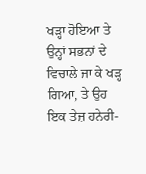ਖੜ੍ਹਾ ਹੋਇਆ ਤੇ ਉਨ੍ਹਾਂ ਸਭਨਾਂ ਦੇ ਵਿਚਾਲੇ ਜਾ ਕੇ ਖੜ੍ਹ ਗਿਆ, ਤੇ ਉਹ ਇਕ ਤੇਜ਼ ਹਨੇਰੀ-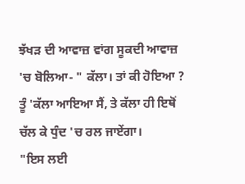ਝੱਖੜ ਦੀ ਆਵਾਜ਼ ਵਾਂਗ ਸੂਕਦੀ ਆਵਾਜ਼ 'ਚ ਬੋਲਿਆ- " ਕੱਲਾ। ਤਾਂ ਕੀ ਹੋਇਆ ? ਤੂੰ 'ਕੱਲਾ ਆਇਆ ਸੈਂ, ਤੇ ਕੱਲਾ ਹੀ ਇਥੋਂ ਚੱਲ ਕੇ ਧੁੰਦ 'ਚ ਰਲ ਜਾਏਂਗਾ।
"ਇਸ ਲਈ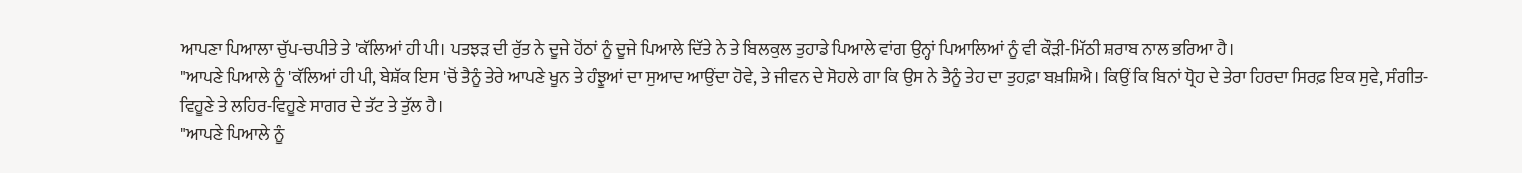ਆਪਣਾ ਪਿਆਲਾ ਚੁੱਪ-ਚਪੀਤੇ ਤੇ 'ਕੱਲਿਆਂ ਹੀ ਪੀ। ਪਤਝੜ ਦੀ ਰੁੱਤ ਨੇ ਦੂਜੇ ਹੋਂਠਾਂ ਨੂੰ ਦੂਜੇ ਪਿਆਲੇ ਦਿੱਤੇ ਨੇ ਤੇ ਬਿਲਕੁਲ ਤੁਹਾਡੇ ਪਿਆਲੇ ਵਾਂਗ ਉਨ੍ਹਾਂ ਪਿਆਲਿਆਂ ਨੂੰ ਵੀ ਕੌੜੀ-ਮਿੱਠੀ ਸ਼ਰਾਬ ਨਾਲ ਭਰਿਆ ਹੈ।
"ਆਪਣੇ ਪਿਆਲੇ ਨੂੰ 'ਕੱਲਿਆਂ ਹੀ ਪੀ, ਬੇਸ਼ੱਕ ਇਸ 'ਚੋਂ ਤੈਨੂੰ ਤੇਰੇ ਆਪਣੇ ਖੂਨ ਤੇ ਹੰਝੂਆਂ ਦਾ ਸੁਆਦ ਆਉਂਦਾ ਹੋਵੇ, ਤੇ ਜੀਵਨ ਦੇ ਸੋਹਲੇ ਗਾ ਕਿ ਉਸ ਨੇ ਤੈਨੂੰ ਤੇਹ ਦਾ ਤੁਹਫ਼ਾ ਬਖ਼ਸ਼ਿਐ। ਕਿਉਂ ਕਿ ਬਿਨਾਂ ਧ੍ਰੋਹ ਦੇ ਤੇਰਾ ਹਿਰਦਾ ਸਿਰਫ਼ ਇਕ ਸੁਵੇ, ਸੰਗੀਤ- ਵਿਹੂਣੇ ਤੇ ਲਹਿਰ-ਵਿਹੂਣੇ ਸਾਗਰ ਦੇ ਤੱਟ ਤੇ ਤੁੱਲ ਹੈ।
"ਆਪਣੇ ਪਿਆਲੇ ਨੂੰ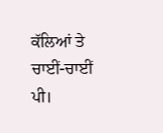ਕੱਲਿਆਂ ਤੇ ਚਾਈਂ-ਚਾਈਂ ਪੀ।